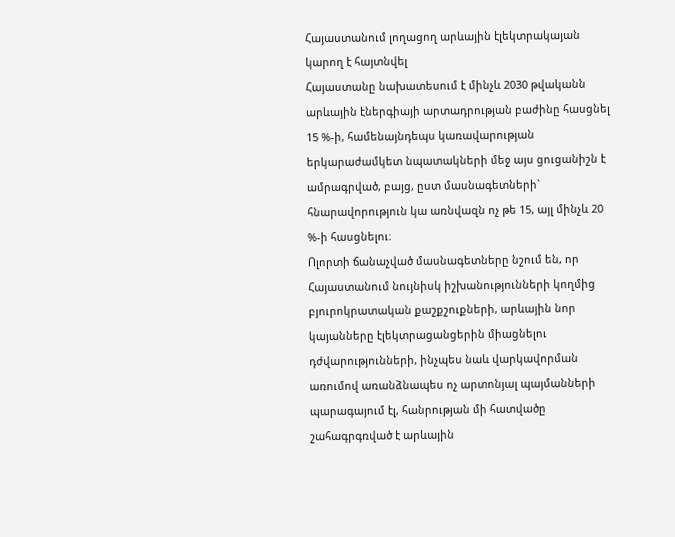Հայաստանում լողացող արևային էլեկտրակայան կարող է հայտնվել
Հայաստանը նախատեսում է մինչև 2030 թվականն արևային էներգիայի արտադրության բաժինը հասցնել 15 %-ի, համենայնդեպս կառավարության երկարաժամկետ նպատակների մեջ այս ցուցանիշն է ամրագրված, բայց, ըստ մասնագետների` հնարավորություն կա առնվազն ոչ թե 15, այլ մինչև 20 %-ի հասցնելու։
Ոլորտի ճանաչված մասնագետները նշում են, որ Հայաստանում նույնիսկ իշխանությունների կողմից բյուրոկրատական քաշքշուքների, արևային նոր կայանները էլեկտրացանցերին միացնելու դժվարությունների, ինչպես նաև վարկավորման առումով առանձնապես ոչ արտոնյալ պայմանների պարագայում էլ, հանրության մի հատվածը շահագրգռված է արևային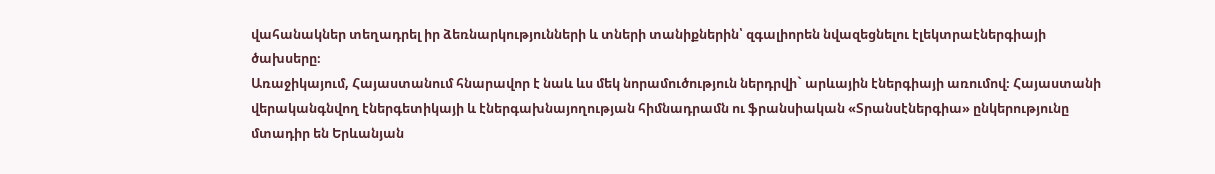վահանակներ տեղադրել իր ձեռնարկությունների և տների տանիքներին՝ զգալիորեն նվազեցնելու էլեկտրաէներգիայի ծախսերը։
Առաջիկայում, Հայաստանում հնարավոր է նաև ևս մեկ նորամուծություն ներդրվի` արևային էներգիայի առումով։ Հայաստանի վերականգնվող էներգետիկայի և էներգախնայողության հիմնադրամն ու ֆրանսիական «Տրանսէներգիա» ընկերությունը մտադիր են Երևանյան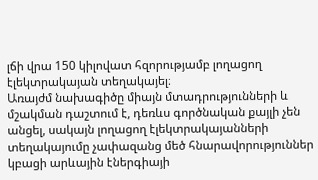լճի վրա 150 կիլովատ հզորությամբ լողացող էլեկտրակայան տեղակայել։
Առայժմ նախագիծը միայն մտադրությունների և մշակման դաշտում է, դեռևս գործնական քայլի չեն անցել, սակայն լողացող էլեկտրակայանների տեղակայումը չափազանց մեծ հնարավորություններ կբացի արևային էներգիայի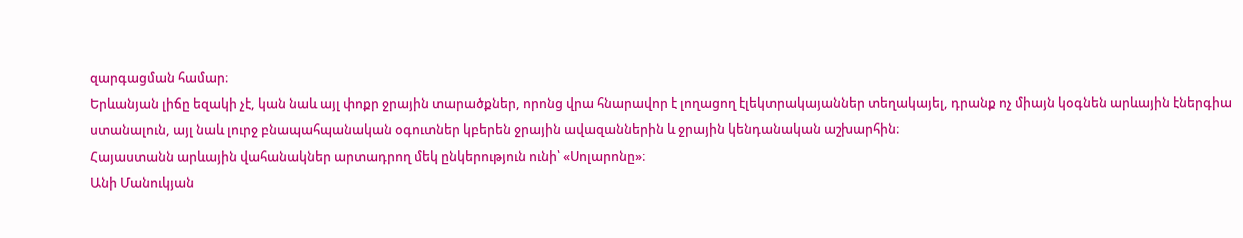զարգացման համար։
Երևանյան լիճը եզակի չէ, կան նաև այլ փոքր ջրային տարածքներ, որոնց վրա հնարավոր է լողացող էլեկտրակայաններ տեղակայել, դրանք ոչ միայն կօգնեն արևային էներգիա ստանալուն, այլ նաև լուրջ բնապահպանական օգուտներ կբերեն ջրային ավազաններին և ջրային կենդանական աշխարհին։
Հայաստանն արևային վահանակներ արտադրող մեկ ընկերություն ունի՝ «Սոլարոնը»։
Անի Մանուկյան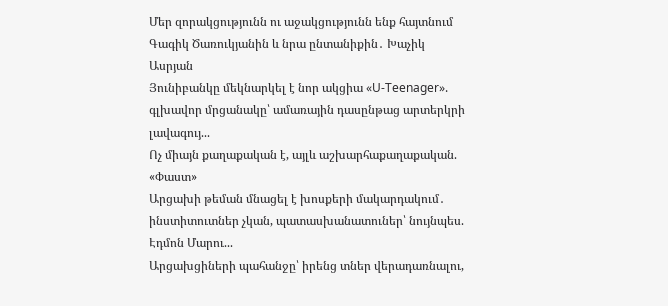Մեր զորակցությունն ու աջակցությունն ենք հայտնում Գագիկ Ծառուկյանին և նրա ընտանիքին․ Խաչիկ Ասրյան
Յունիբանկը մեկնարկել է նոր ակցիա «U-Teenager». գլխավոր մրցանակը՝ ամառային դասընթաց արտերկրի լավագույ...
Ոչ միայն քաղաքական է, այլև աշխարհաքաղաքական. «Փաստ»
Արցախի թեման մնացել է խոսքերի մակարդակում․ ինստիտուտներ չկան, պատասխանատուներ՝ նույնպես. Էդմոն Մարու...
Արցախցիների պահանջը՝ իրենց տներ վերադառնալու,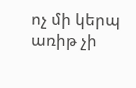ոչ մի կերպ առիթ չի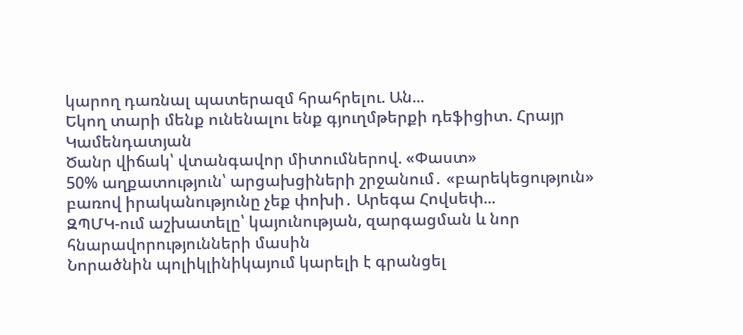կարող դառնալ պատերազմ հրահրելու. Ան...
Եկող տարի մենք ունենալու ենք գյուղմթերքի դեֆիցիտ. Հրայր Կամենդատյան
Ծանր վիճակ՝ վտանգավոր միտումներով. «Փաստ»
50% աղքատություն՝ արցախցիների շրջանում․ «բարեկեցություն» բառով իրականությունը չեք փոխի․ Արեգա Հովսեփ...
ԶՊՄԿ-ում աշխատելը՝ կայունության, զարգացման և նոր հնարավորությունների մասին
Նորածնին պոլիկլինիկայում կարելի է գրանցել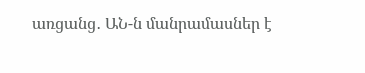առցանց․ ԱՆ-ն մանրամասներ է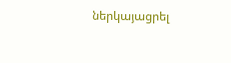ներկայացրել